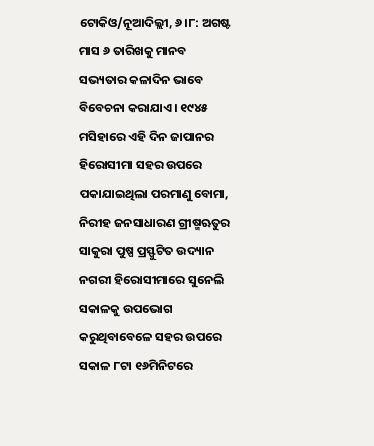ଟୋକିଓ/ନୂଆଦିଲ୍ଲୀ, ୬।୮: ଅଗଷ୍ଟ ମାସ ୬ ତାରିଖକୁ ମାନବ ସଭ୍ୟତାର କଳାଦିନ ଭାବେ ବିବେଚନା କରାଯାଏ। ୧୯୪୫ ମସିହାରେ ଏହି ଦିନ ଜାପାନର ହିରୋସୀମା ସହର ଉପରେ ପକାଯାଇଥିଲା ପରମାଣୁ ବୋମା, ନିରୀହ ଜନସାଧାରଣ ଗ୍ରୀଷ୍ମଋତୁର ସାକୁରା ପୁଷ୍ପ ପ୍ରସ୍ଫୁଟିତ ଉଦ୍ୟାନ ନଗରୀ ହିରୋସୀମାରେ ସୁନେଲି ସକାଳକୁ ଉପଭୋଗ କରୁଥିବାବେଳେ ସହର ଉପରେ ସକାଳ ୮ଟା ୧୬ମିନିଟରେ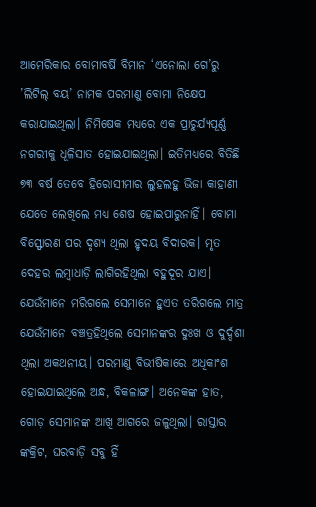ଆମେରିକାର ବୋମାବର୍ଷି ବିମାନ ‘ଏନୋଲା ଗେ’ରୁ ’ଲିଟିଲ୍ ବୟ’ ନାମକ ପରମାଣୁ ବୋମା ନିକ୍ଷେପ କରାଯାଇଥିଲା। ନିମିଷେକ ମଧ୍ୟରେ ଏକ ପ୍ରାଚୁର୍ଯ୍ୟପୂର୍ଣ୍ଣ ନଗରୀକୁ ଧୂଳିସାତ ହୋଇଯାଇଥିଲା। ଇତିମଧ୍ୟରେ ବିତିଛି ୭୩ ବର୍ଷ ତେବେ ହିରୋସୀମାର ଲୁହଲହୁ ଭିଜା କାହାଣୀ ଯେତେ ଲେଖିଲେ ମଧ୍ୟ ଶେଷ ହୋଇପାରୁନାହିଁ। ବୋମା ବିସ୍ଫୋରଣ ପର ଦୃଶ୍ୟ ଥିଲା ହୃଦୟ ବିଦାରକ। ମୃତ ଦେହର ଲମ୍ବାଧାଡ଼ି ଲାଗିରହିଥିଲା ବହୁଦୂର ଯାଏ। ଯେଉଁମାନେ ମରିଗଲେ ସେମାନେ ହୁଏତ ତରିଗଲେ ମାତ୍ର ଯେଉଁମାନେ ବଞ୍ଚତ୍ରହିଥିଲେ ସେମାନଙ୍କର ଦୁଃଖ ଓ ଦୁର୍ଦ୍ଦଶା ଥିଲା ଅକଥନୀୟ। ପରମାଣୁ ବିଭୀଷିକାରେ ଅଧିକାଂଶ ହୋଇଯାଇଥିଲେ ଅନ୍ଧ, ବିକଳାଙ୍ଗ। ଅନେକଙ୍କ ହାତ, ଗୋଡ଼ ସେମାନଙ୍କ ଆଖି ଆଗରେ ଜଳୁଥିଲା। ରାସ୍ତାର ଙ୍କକ୍ରିଟ, ଘରବାଡ଼ି ସବୁ ହିଁ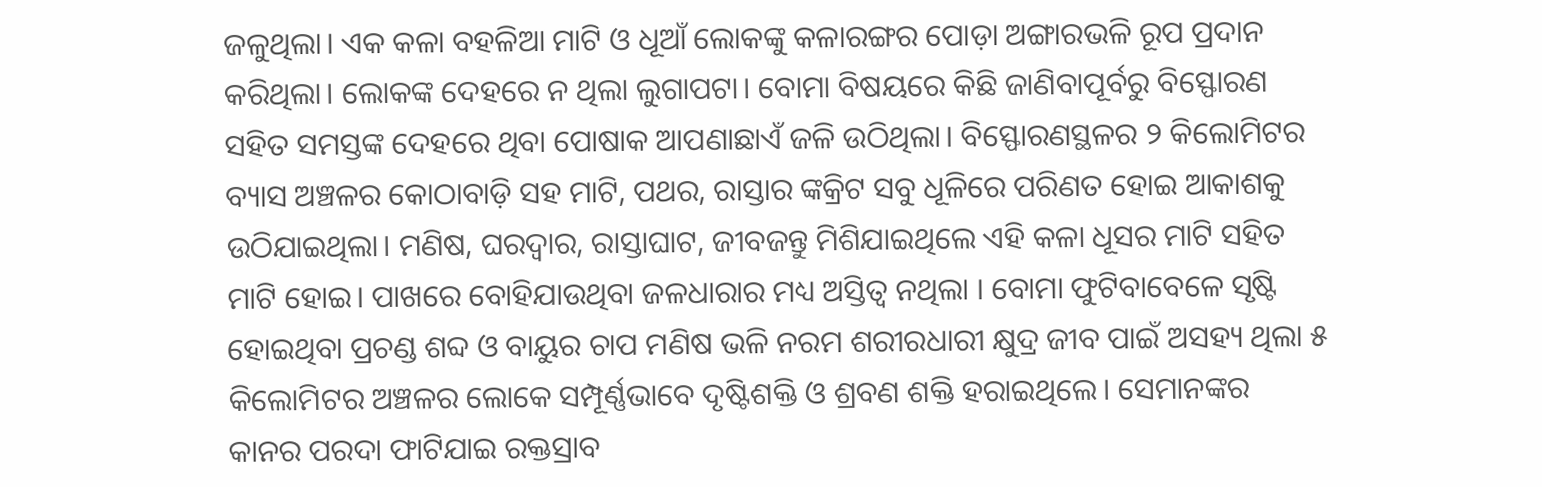ଜଳୁଥିଲା। ଏକ କଳା ବହଳିଆ ମାଟି ଓ ଧୂଆଁ ଲୋକଙ୍କୁ କଳାରଙ୍ଗର ପୋଡ଼ା ଅଙ୍ଗାରଭଳି ରୂପ ପ୍ରଦାନ କରିଥିଲା। ଲୋକଙ୍କ ଦେହରେ ନ ଥିଲା ଲୁଗାପଟା। ବୋମା ବିଷୟରେ କିଛି ଜାଣିବାପୂର୍ବରୁ ବିସ୍ଫୋରଣ ସହିତ ସମସ୍ତଙ୍କ ଦେହରେ ଥିବା ପୋଷାକ ଆପଣାଛାଏଁ ଜଳି ଉଠିଥିଲା। ବିସ୍ଫୋରଣସ୍ଥଳର ୨ କିଲୋମିଟର ବ୍ୟାସ ଅଞ୍ଚଳର କୋଠାବାଡ଼ି ସହ ମାଟି, ପଥର, ରାସ୍ତାର ଙ୍କକ୍ରିଟ ସବୁ ଧୂଳିରେ ପରିଣତ ହୋଇ ଆକାଶକୁ ଉଠିଯାଇଥିଲା। ମଣିଷ, ଘରଦ୍ୱାର, ରାସ୍ତାଘାଟ, ଜୀବଜନ୍ତୁ ମିଶିଯାଇଥିଲେ ଏହି କଳା ଧୂସର ମାଟି ସହିତ ମାଟି ହୋଇ। ପାଖରେ ବୋହିଯାଉଥିବା ଜଳଧାରାର ମଧ୍ୟ ଅସ୍ତିତ୍ୱ ନଥିଲା । ବୋମା ଫୁଟିବାବେଳେ ସୃଷ୍ଟି ହୋଇଥିବା ପ୍ରଚଣ୍ଡ ଶବ୍ଦ ଓ ବାୟୁର ଚାପ ମଣିଷ ଭଳି ନରମ ଶରୀରଧାରୀ କ୍ଷୁଦ୍ର ଜୀବ ପାଇଁ ଅସହ୍ୟ ଥିଲା ୫ କିଲୋମିଟର ଅଞ୍ଚଳର ଲୋକେ ସମ୍ପୂର୍ଣ୍ଣଭାବେ ଦୃଷ୍ଟିଶକ୍ତି ଓ ଶ୍ରବଣ ଶକ୍ତି ହରାଇଥିଲେ। ସେମାନଙ୍କର କାନର ପରଦା ଫାଟିଯାଇ ରକ୍ତସ୍ରାବ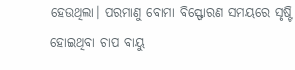ହେଉଥିଲା। ପରମାଣୁ ବୋମା ବିସ୍ଫୋରଣ ସମୟରେ ସୃଷ୍ଟି ହୋଇଥିବା ଚାପ ବାୟୁ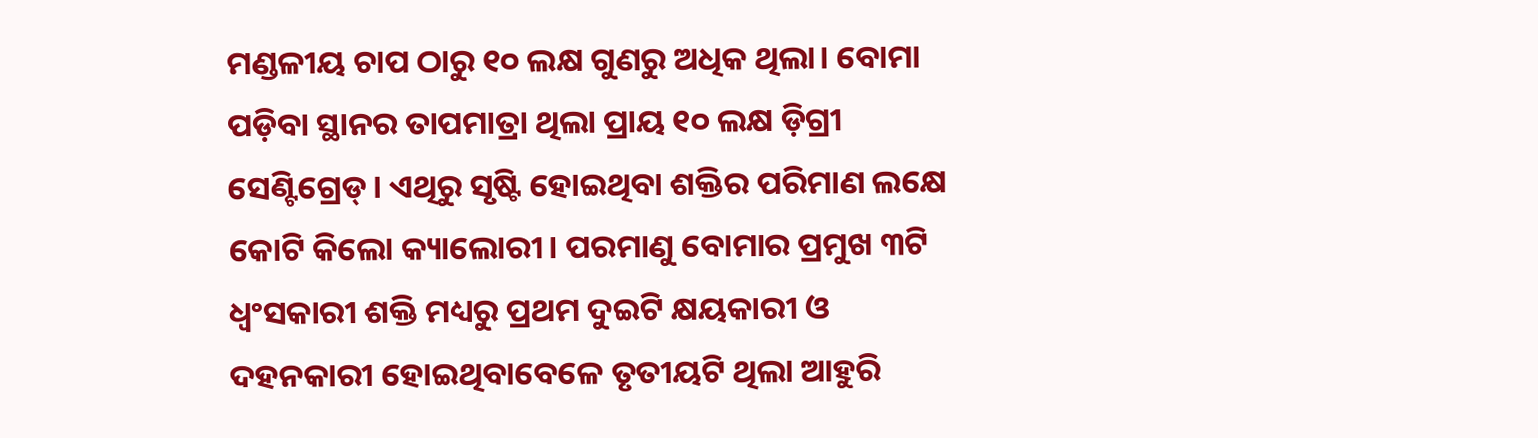ମଣ୍ଡଳୀୟ ଚାପ ଠାରୁ ୧୦ ଲକ୍ଷ ଗୁଣରୁ ଅଧିକ ଥିଲା। ବୋମା ପଡ଼ିବା ସ୍ଥାନର ତାପମାତ୍ରା ଥିଲା ପ୍ରାୟ ୧୦ ଲକ୍ଷ ଡ଼ିଗ୍ରୀ ସେଣ୍ଟିଗ୍ରେଡ୍। ଏଥିରୁ ସୃଷ୍ଟି ହୋଇଥିବା ଶକ୍ତିର ପରିମାଣ ଲକ୍ଷେ କୋଟି କିଲୋ କ୍ୟାଲୋରୀ। ପରମାଣୁ ବୋମାର ପ୍ରମୁଖ ୩ଟି ଧ୍ୱଂସକାରୀ ଶକ୍ତି ମଧ୍ୟରୁ ପ୍ରଥମ ଦୁଇଟି କ୍ଷୟକାରୀ ଓ ଦହନକାରୀ ହୋଇଥିବାବେଳେ ତୃତୀୟଟି ଥିଲା ଆହୁରି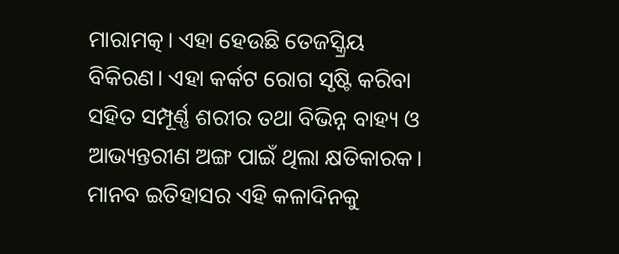ମାରାମତ୍କ। ଏହା ହେଉଛି ତେଜସ୍କ୍ରିୟ ବିକିରଣ। ଏହା କର୍କଟ ରୋଗ ସୃଷ୍ଟି କରିବା ସହିତ ସମ୍ପୂର୍ଣ୍ଣ ଶରୀର ତଥା ବିଭିନ୍ନ ବାହ୍ୟ ଓ ଆଭ୍ୟନ୍ତରୀଣ ଅଙ୍ଗ ପାଇଁ ଥିଲା କ୍ଷତିକାରକ। ମାନବ ଇତିହାସର ଏହି କଳାଦିନକୁ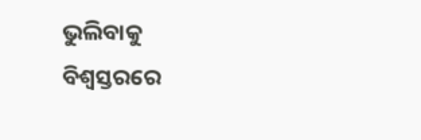ଭୁଲିବାକୁ ବିଶ୍ୱସ୍ତରରେ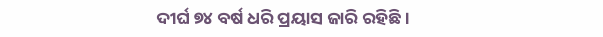ଦୀର୍ଘ ୭୪ ବର୍ଷ ଧରି ପ୍ରୟାସ ଜାରି ରହିଛି।